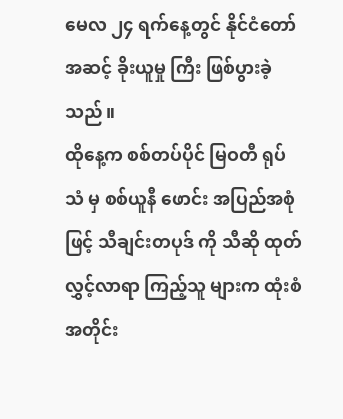မေလ ၂၄ ရက်နေ့တွင် နိုင်ငံတော် အဆင့် ခိုးယူမှု ကြီး ဖြစ်ပွားခဲ့သည်။
ထိုနေ့က စစ်တပ်ပိုင် မြဝတီ ရုပ်သံ မှ စစ်ယူနီ ဖောင်း အပြည်အစုံ ဖြင့် သီချင်းတပုဒ် ကို သီဆို ထုတ်လွှင့်လာရာ ကြည့်သူ များက ထုံးစံ အတိုင်း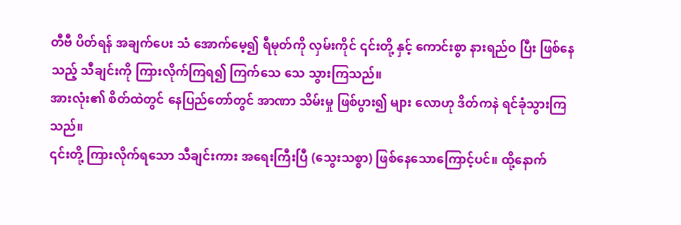တီဗီ ပိတ်ရန် အချက်ပေး သံ အောက်မေ့၍ ရီမုတ်ကို လှမ်းကိုင် ၎င်းတို့ နှင့် ကောင်းစွာ နားရည်ဝ ပြီး ဖြစ်နေသည့် သီချင်းကို ကြားလိုက်ကြရ၍ ကြက်သေ သေ သွားကြသည်။
အားလုံး၏ စိတ်ထဲတွင် နေပြည်တော်တွင် အာဏာ သိမ်းမှု ဖြစ်ပွား၍ များ လောဟု ဒိတ်ကနဲ ရင်ခုံသွားကြသည်။
၎င်းတို့ ကြားလိုက်ရသော သီချင်းကား အရေးကြီးပြီ (သွေးသစ္စာ) ဖြစ်နေသောကြောင့်ပင်။ ထို့နောက်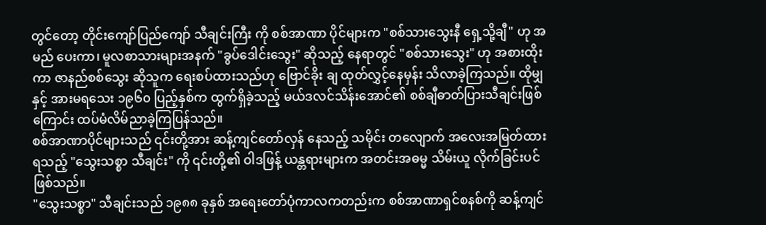တွင်တော့ တိုင်းကျော်ပြည်ကျော် သီချင်းကြီး ကို စစ်အာဏာ ပိုင်များက "စစ်သားသွေးနီ ရှေ့သို့ချီ" ဟု အမည် ပေးကာ၊ မူလစာသားများအနက် "ခွပ်ဒေါင်းသွေး" ဆိုသည့် နေရာတွင် "စစ်သားသွေး" ဟု အစားထိုးကာ ဇာနည်စစ်သွေး ဆိုသူက ရေးစပ်ထားသည်ဟု ဗြောင်ခိုး ချ ထုတ်လွှင့်နေမှန်း သိလာခဲ့ကြသည်။ ထိုမျှနှင့် အားမရသေး ၁၉၆၀ ပြည့်နှစ်က ထွက်ရှိခဲ့သည့် မယ်ဒလင်သိန်းအောင်၏ စစ်ချီဓာတ်ပြားသီချင်းဖြစ်ကြောင်း ထပ်မံလိမ်ညာခဲ့ကြပြန်သည်။
စစ်အာဏာပိုင်များသည် ၎င်းတို့အား ဆန့်ကျင်တော်လှန် နေသည့် သမိုင်း တလျောက် အလေးအမြတ်ထားရသည့် "သွေးသစ္စာ သီချင်း" ကို ၎င်းတို့၏ ဝါဒဖြန့် ယန္တရားများက အတင်းအဓမ္မ သိမ်းယူ လိုက်ခြင်းပင် ဖြစ်သည်။
"သွေးသစ္စာ" သီချင်းသည် ၁၉၈၈ ခုနှစ် အရေးတော်ပုံကာလကတည်းက စစ်အာဏာရှင်စနစ်ကို ဆန့်ကျင်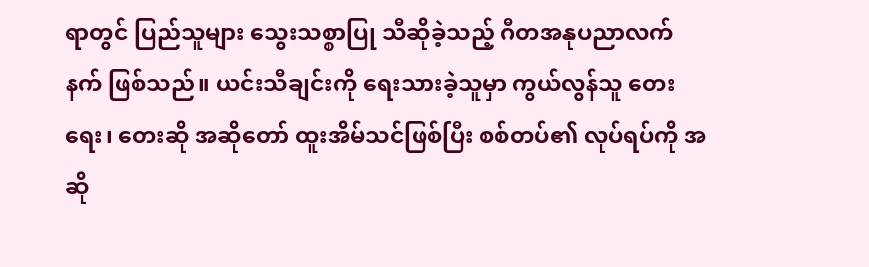ရာတွင် ပြည်သူများ သွေးသစ္စာပြု သီဆိုခဲ့သည့် ဂီတအနုပညာလက်နက် ဖြစ်သည်။ ယင်းသီချင်းကို ရေးသားခဲ့သူမှာ ကွယ်လွန်သူ တေးရေး၊ တေးဆို အဆိုတော် ထူးအိမ်သင်ဖြစ်ပြီး စစ်တပ်၏ လုပ်ရပ်ကို အဆို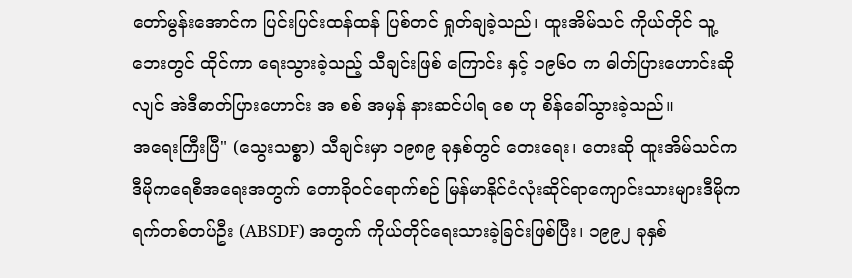တော်မွန်းအောင်က ပြင်းပြင်းထန်ထန် ပြစ်တင် ရှုတ်ချခဲ့သည်၊ ထူးအိမ်သင် ကိုယ်တိုင် သူ့ဘေးတွင် ထိုင်ကာ ရေးသွားခဲ့သည့် သီချင်းဖြစ် ကြောင်း နှင့် ၁၉၆၀ က ဓါတ်ပြားဟောင်းဆိုလျင် အဲဒီဓာတ်ပြားဟောင်း အ စစ် အမှန် နားဆင်ပါရ စေ ဟု စိန်ခေါ်သွားခဲ့သည်။
အရေးကြီးပြီ" (သွေးသစ္စာ) သီချင်းမှာ ၁၉၈၉ ခုနှစ်တွင် တေးရေး၊ တေးဆို ထူးအိမ်သင်က ဒီမိုကရေစီအရေးအတွက် တောခိုဝင်ရောက်စဉ် မြန်မာနိုင်ငံလုံးဆိုင်ရာကျောင်းသားများဒီမိုကရက်တစ်တပ်ဦး (ABSDF) အတွက် ကိုယ်တိုင်ရေးသားခဲ့ခြင်းဖြစ်ပြီး၊ ၁၉၉၂ ခုနှစ်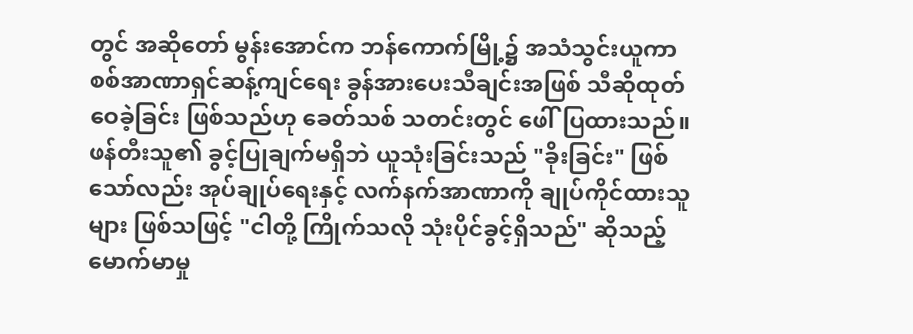တွင် အဆိုတော် မွန်းအောင်က ဘန်ကောက်မြို့၌ အသံသွင်းယူကာ စစ်အာဏာရှင်ဆန့်ကျင်ရေး ခွန်အားပေးသီချင်းအဖြစ် သီဆိုထုတ်ဝေခဲ့ခြင်း ဖြစ်သည်ဟု ခေတ်သစ် သတင်းတွင် ဖေါ်ပြထားသည်။
ဖန်တီးသူ၏ ခွင့်ပြုချက်မရှိဘဲ ယူသုံးခြင်းသည် "ခိုးခြင်း" ဖြစ်သော်လည်း အုပ်ချုပ်ရေးနှင့် လက်နက်အာဏာကို ချုပ်ကိုင်ထားသူများ ဖြစ်သဖြင့် "ငါတို့ ကြိုက်သလို သုံးပိုင်ခွင့်ရှိသည်" ဆိုသည့် မောက်မာမှု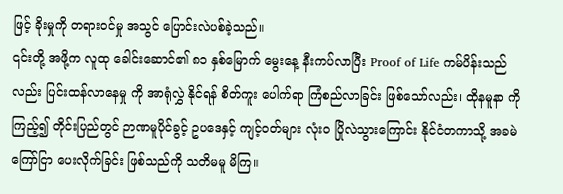ဖြင့် ခိုးမှုကို တရားဝင်မှု အသွင် ပြောင်းလဲပစ်ခဲ့သည်။
၎င်းတို့ အဖို့က လူထု ခေါင်းဆောင်၏ ၈၁ နှစ်မြောက် မွေးနေ့ နီးကပ်လာပြီး Proof of Life ကမ်ပိန်းသည်လည်း ပြင်းထန်လာနေမှု ကို အာရုံလွှဲ နိုင်ရန် စိတ်ကူး ပေါက်ရာ ကြံစည်လာခြင်း ဖြစ်သော်လည်း၊ ထိုနမူနာ ကို ကြည့်၍ တိုင်းပြည်တွင် ဉာဏမူပိုင်ခွင့် ဥပဒေနှင့် ကျင့်ဝတ်များ လုံးဝ ပြိုလဲသွားကြောင်း နိုင်ငံတကာသို့ အခမဲ ကြော်ငြာ ပေးလိုက်ခြင်း ဖြစ်သည်ကို သတိမမူ မိကြ။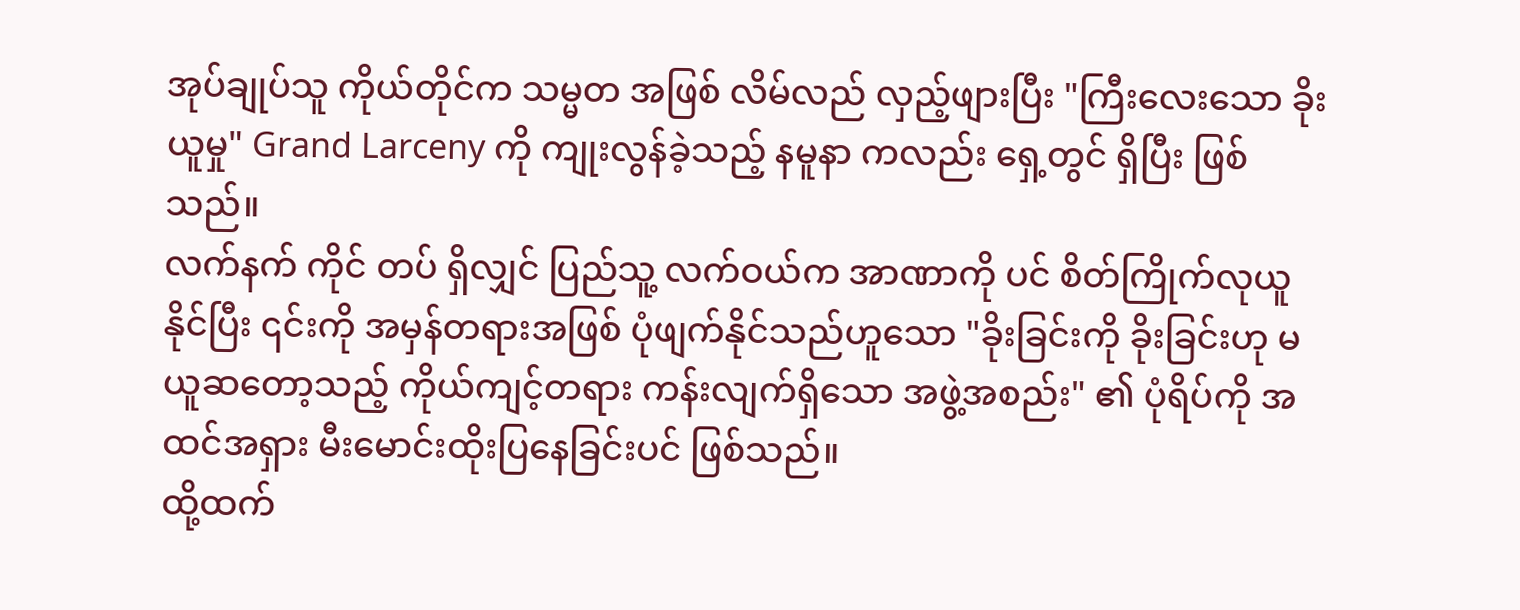အုပ်ချုပ်သူ ကိုယ်တိုင်က သမ္မတ အဖြစ် လိမ်လည် လှည့်ဖျားပြီး "ကြီးလေးသော ခိုးယူမှု" Grand Larceny ကို ကျုးလွန်ခဲ့သည့် နမူနာ ကလည်း ရှေ့တွင် ရှိပြီး ဖြစ်သည်။
လက်နက် ကိုင် တပ် ရှိလျှင် ပြည်သူ့ လက်ဝယ်က အာဏာကို ပင် စိတ်ကြိုက်လုယူနိုင်ပြီး ၎င်းကို အမှန်တရားအဖြစ် ပုံဖျက်နိုင်သည်ဟူသော "ခိုးခြင်းကို ခိုးခြင်းဟု မယူဆတော့သည့် ကိုယ်ကျင့်တရား ကန်းလျက်ရှိသော အဖွဲ့အစည်း" ၏ ပုံရိပ်ကို အထင်အရှား မီးမောင်းထိုးပြနေခြင်းပင် ဖြစ်သည်။
ထို့ထက်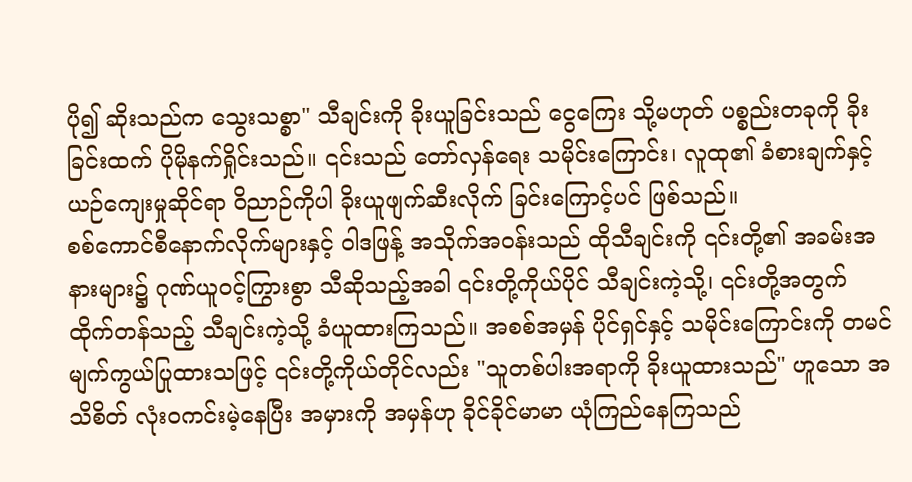ပို၍ ဆိုးသည်က သွေးသစ္စာ" သီချင်းကို ခိုးယူခြင်းသည် ငွေကြေး သို့မဟုတ် ပစ္စည်းတခုကို ခိုးခြင်းထက် ပိုမိုနက်ရှိုင်းသည်။ ၎င်းသည် တော်လှန်ရေး သမိုင်းကြောင်း၊ လူထု၏ ခံစားချက်နှင့် ယဉ်ကျေးမှုဆိုင်ရာ ဝိညာဉ်ကိုပါ ခိုးယူဖျက်ဆီးလိုက် ခြင်းကြောင့်ပင် ဖြစ်သည်။
စစ်ကောင်စီနောက်လိုက်များနှင့် ဝါဒဖြန့် အသိုက်အဝန်းသည် ထိုသီချင်းကို ၎င်းတို့၏ အခမ်းအနားများ၌ ဂုဏ်ယူဝင့်ကြွားစွာ သီဆိုသည့်အခါ ၎င်းတို့ကိုယ်ပိုင် သီချင်းကဲ့သို့၊ ၎င်းတို့အတွက် ထိုက်တန်သည့် သီချင်းကဲ့သို့ ခံယူထားကြသည်။ အစစ်အမှန် ပိုင်ရှင်နှင့် သမိုင်းကြောင်းကို တမင်မျက်ကွယ်ပြုထားသဖြင့် ၎င်းတို့ကိုယ်တိုင်လည်း "သူတစ်ပါးအရာကို ခိုးယူထားသည်" ဟူသော အသိစိတ် လုံးဝကင်းမဲ့နေပြီး အမှားကို အမှန်ဟု ခိုင်ခိုင်မာမာ ယုံကြည်နေကြသည်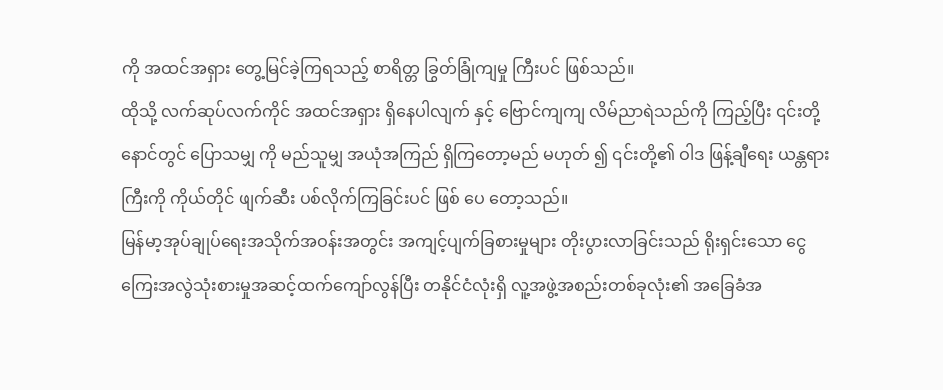ကို အထင်အရှား တွေ့မြင်ခဲ့ကြရသည့် စာရိတ္တ ခြွတ်ခြုံကျမှု ကြီးပင် ဖြစ်သည်။
ထိုသို့ လက်ဆုပ်လက်ကိုင် အထင်အရှား ရှိနေပါလျက် နှင့် ဗြောင်ကျကျ လိမ်ညာရဲသည်ကို ကြည့်ပြီး ၎င်းတို့ နောင်တွင် ပြောသမျှ ကို မည်သူမျှ အယုံအကြည် ရှိကြတော့မည် မဟုတ် ၍ ၎င်းတို့၏ ဝါဒ ဖြန့်ချီရေး ယန္တရားကြီးကို ကိုယ်တိုင် ဖျက်ဆီး ပစ်လိုက်ကြခြင်းပင် ဖြစ် ပေ တော့သည်။
မြန်မာ့အုပ်ချုပ်ရေးအသိုက်အဝန်းအတွင်း အကျင့်ပျက်ခြစားမှုများ တိုးပွားလာခြင်းသည် ရိုးရှင်းသော ငွေကြေးအလွဲသုံးစားမှုအဆင့်ထက်ကျော်လွန်ပြီး တနိုင်ငံလုံးရှိ လူ့အဖွဲ့အစည်းတစ်ခုလုံး၏ အခြေခံအ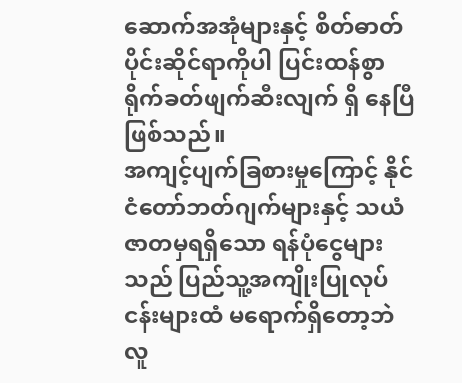ဆောက်အအုံများနှင့် စိတ်ဓာတ်ပိုင်းဆိုင်ရာကိုပါ ပြင်းထန်စွာ ရိုက်ခတ်ဖျက်ဆီးလျက် ရှိ နေပြီ ဖြစ်သည်။
အကျင့်ပျက်ခြစားမှုကြောင့် နိုင်ငံတော်ဘတ်ဂျက်များနှင့် သယံဇာတမှရရှိသော ရန်ပုံငွေများသည် ပြည်သူ့အကျိုးပြုလုပ်ငန်းများထံ မရောက်ရှိတော့ဘဲ လူ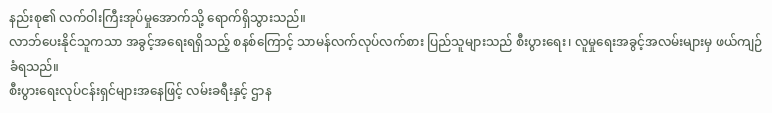နည်းစု၏ လက်ဝါးကြီးအုပ်မှုအောက်သို့ ရောက်ရှိသွားသည်။
လာဘ်ပေးနိုင်သူကသာ အခွင့်အရေးရရှိသည့် စနစ်ကြောင့် သာမန်လက်လုပ်လက်စား ပြည်သူများသည် စီးပွားရေး၊ လူမှုရေးအခွင့်အလမ်းများမှ ဖယ်ကျဉ်ခံရသည်။
စီးပွားရေးလုပ်ငန်းရှင်များအနေဖြင့် လမ်းခရီးနှင့် ဌာန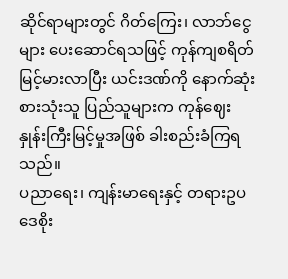ဆိုင်ရာများတွင် ဂိတ်ကြေး၊ လာဘ်ငွေများ ပေးဆောင်ရသဖြင့် ကုန်ကျစရိတ် မြင့်မားလာပြီး ယင်းဒဏ်ကို နောက်ဆုံးစားသုံးသူ ပြည်သူများက ကုန်ဈေးနှုန်းကြီးမြင့်မှုအဖြစ် ခါးစည်းခံကြရသည်။
ပညာရေး၊ ကျန်းမာရေးနှင့် တရားဥပဒေစိုး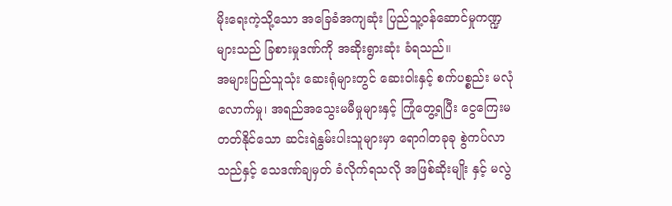မိုးရေးကဲ့သို့သော အခြေခံအကျဆုံး ပြည်သူ့ဝန်ဆောင်မှုကဏ္ဍများသည် ခြစားမှုဒဏ်ကို အဆိုးရွားဆုံး ခံရသည်။
အများပြည်သူသုံး ဆေးရုံများတွင် ဆေးဝါးနှင့် စက်ပစ္စည်း မလုံလောက်မှု၊ အရည်အသွေးမမီမှုများနှင့် ကြုံတွေ့ရပြီး ငွေကြေးမတတ်နိုင်သော ဆင်းရဲနွမ်းပါးသူများမှာ ရောဂါတခုခု စွဲကပ်လာသည်နှင့် သေဒဏ်ချမှတ် ခံလိုက်ရသလို အဖြစ်ဆိုးမျိုး နှင့် မလွဲ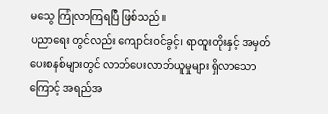မသွေ ကြုံလာကြရပြီ ဖြစ်သည်။
ပညာရေး တွင်လည်း ကျောင်းဝင်ခွင့်၊ ရာထူးတိုးနှင့် အမှတ်ပေးစနစ်များတွင် လာဘ်ပေးလာဘ်ယူမှုများ ရှိလာသောကြောင့် အရည်အ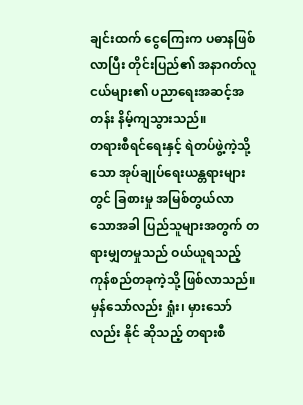ချင်းထက် ငွေကြေးက ပဓာနဖြစ်လာပြီး တိုင်းပြည်၏ အနာဂတ်လူငယ်များ၏ ပညာရေးအဆင့်အတန်း နိမ့်ကျသွားသည်။
တရားစီရင်ရေးနှင့် ရဲတပ်ဖွဲ့ကဲ့သို့သော အုပ်ချုပ်ရေးယန္တရားများတွင် ခြစားမှု အမြစ်တွယ်လာသောအခါ ပြည်သူများအတွက် တရားမျှတမှုသည် ဝယ်ယူရသည့် ကုန်စည်တခုကဲ့သို့ ဖြစ်လာသည်။
မှန်သော်လည်း ရှုံး၊ မှားသော်လည်း နိုင် ဆိုသည့် တရားစီ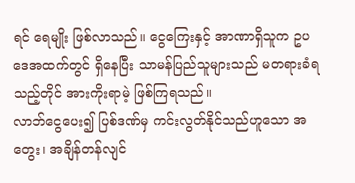ရင် ရေမျိုး ဖြစ်လာသည်။ ငွေကြေးနှင့် အာဏာရှိသူက ဥပဒေအထက်တွင် ရှိနေပြီး သာမန်ပြည်သူများသည် မတရားခံရသည့်တိုင် အားကိုးရာမဲ့ ဖြစ်ကြရသည်။
လာဘ်ငွေပေး၍ ပြစ်ဒဏ်မှ ကင်းလွတ်နိုင်သည်ဟူသော အတွေး၊ အချိန်တန်လျင်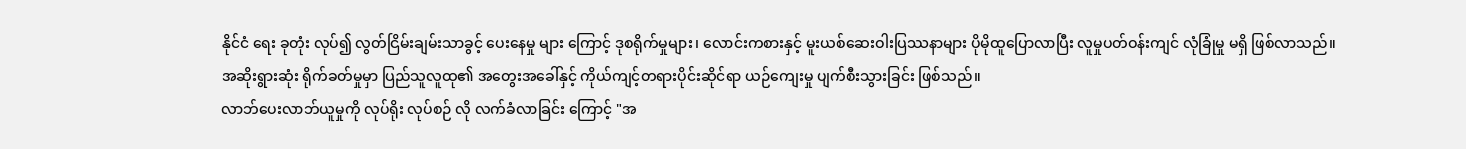နိုင်ငံ ရေး ခုတုံး လုပ်၍ လွတ်ငြိမ်းချမ်းသာခွင့် ပေးနေမှု များ ကြောင့် ဒုစရိုက်မှုများ၊ လောင်းကစားနှင့် မူးယစ်ဆေးဝါးပြဿနာများ ပိုမိုထူပြောလာပြီး လူမှုပတ်ဝန်းကျင် လုံခြုံမှု မရှိ ဖြစ်လာသည်။
အဆိုးရွားဆုံး ရိုက်ခတ်မှုမှာ ပြည်သူလူထု၏ အတွေးအခေါ်နှင့် ကိုယ်ကျင့်တရားပိုင်းဆိုင်ရာ ယဉ်ကျေးမှု ပျက်စီးသွားခြင်း ဖြစ်သည်။
လာဘ်ပေးလာဘ်ယူမှုကို လုပ်ရိုး လုပ်စဉ် လို လက်ခံလာခြင်း ကြောင့် "အ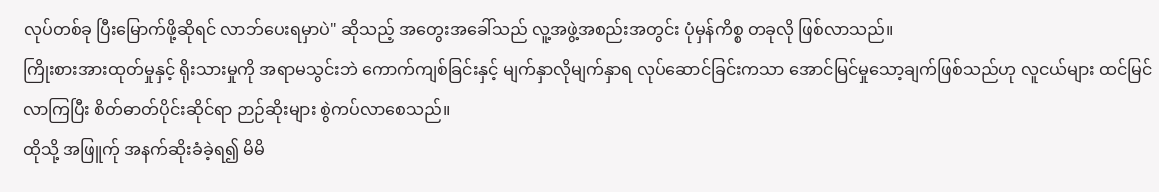လုပ်တစ်ခု ပြီးမြောက်ဖို့ဆိုရင် လာဘ်ပေးရမှာပဲ" ဆိုသည့် အတွေးအခေါ်သည် လူ့အဖွဲ့အစည်းအတွင်း ပုံမှန်ကိစ္စ တခုလို ဖြစ်လာသည်။
ကြိုးစားအားထုတ်မှုနှင့် ရိုးသားမှုကို အရာမသွင်းဘဲ ကောက်ကျစ်ခြင်းနှင့် မျက်နှာလိုမျက်နှာရ လုပ်ဆောင်ခြင်းကသာ အောင်မြင်မှုသော့ချက်ဖြစ်သည်ဟု လူငယ်များ ထင်မြင်လာကြပြီး စိတ်ဓာတ်ပိုင်းဆိုင်ရာ ဉာဉ်ဆိုးများ စွဲကပ်လာစေသည်။
ထိုသို့ အဖြူက်ု အနက်ဆိုးခံခဲ့ရ၍ မိမိ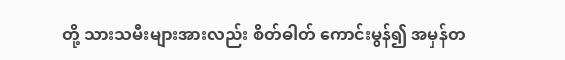တို့ သားသမီးများအားလည်း စိတ်ဓါတ် ကောင်းမွန်၍ အမှန်တ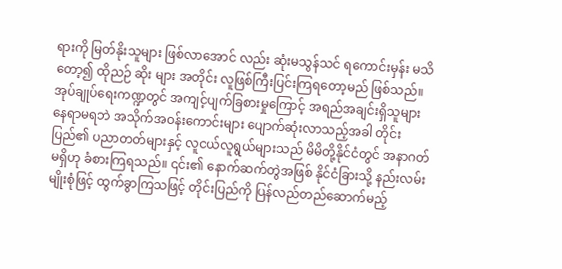ရားကို မြတ်နိုးသူများ ဖြစ်လာအောင် လည်း ဆုံးမသွန်သင် ရကောင်းမှန်း မသိ တော့၍ ထိုညဉ် ဆိုး များ အတိုင်း လူဖြစ်ကြီးပြင်းကြရတော့မည် ဖြစ်သည်။
အုပ်ချုပ်ရေးကဏ္ဍတွင် အကျင့်ပျက်ခြစားမှုကြောင့် အရည်အချင်းရှိသူများ နေရာမရဘဲ အသိုက်အဝန်းကောင်းများ ပျောက်ဆုံးလာသည့်အခါ တိုင်းပြည်၏ ပညာတတ်များနှင့် လူငယ်လူရွယ်များသည် မိမိတို့နိုင်ငံတွင် အနာဂတ်မရှိဟု ခံစားကြရသည်။ ၎င်း၏ နောက်ဆက်တွဲအဖြစ် နိုင်ငံခြားသို့ နည်းလမ်းမျိုးစုံဖြင့် ထွက်ခွာကြသဖြင့် တိုင်းပြည်ကို ပြန်လည်တည်ဆောက်မည့်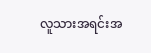လူသားအရင်းအ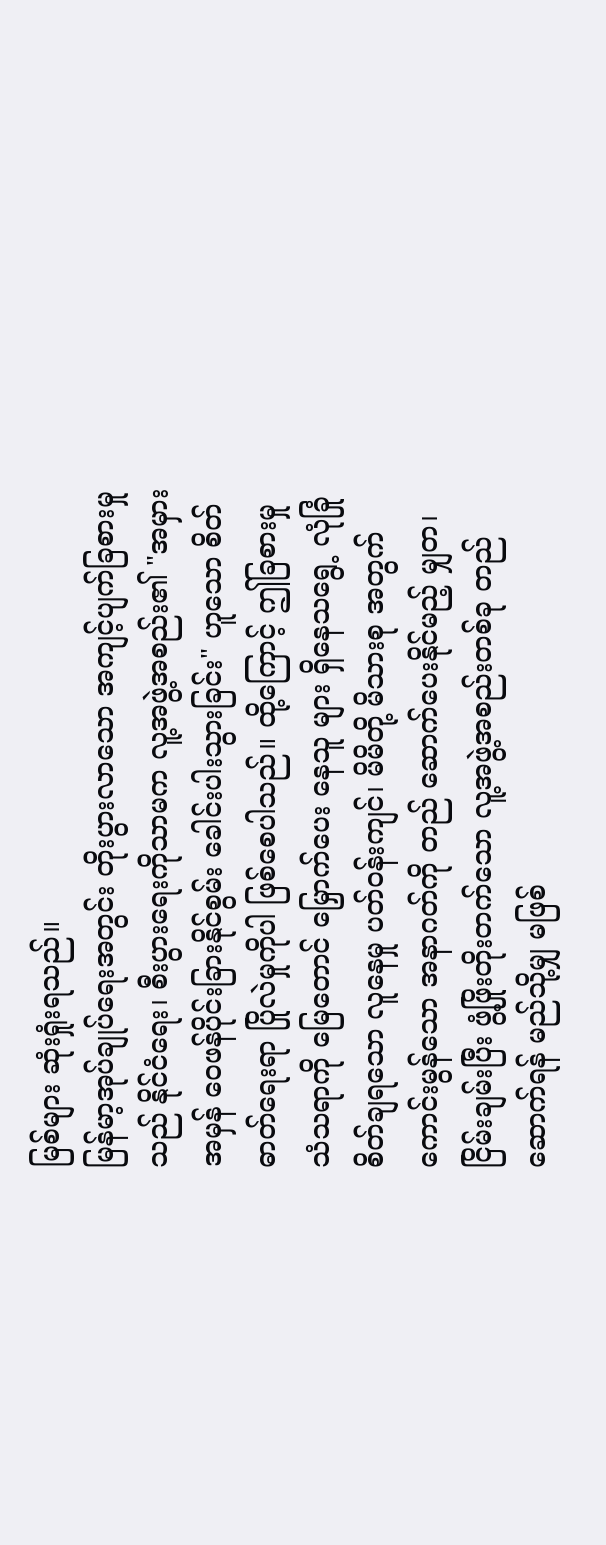မြစ်များ ဆုံးရှုံးရသည်။
မြန်မာ့အုပ်ချုပ်ရေးအတွင်း တိုးပွားလာသော အကျင့်ပျက်ခြစားမှုသည် နိုင်ငံရေး၊ စီးပွားရေးကိုသာမက လူ့အဖွဲ့အစည်း၏ "အမှားအမှန် ဝေဖန်ပိုင်းခြားနိုင်စွမ်း ခေါင်းပါးသွားခြင်း" ဟူသော စိတ်ဓာတ်ရေးရာ ပြိုလဲမှုကိုပါ ဖြစ်စေပါသည်။ ထို့ကြောင့် ဤခြစားမှု သံသရာကို မြေတောင် မြှောက်ပေး နေသူ များ ရှိနေသရွေ့ လုံခြုံ စိတ်ချရသော လူနေမှု ပတ်ဝန်းကျင်၊ မိမိတို့ မိသားစု အတွက် ကောင်းမွန်သော အနာဂတ်ကို တည် ဆောက်ပေးနိုင်မည့် မျှတ၊ ငြိမ်းချမ်းပြီး ဖွံ့ဖြိုးတိုးတက်သော လူ့အဖွဲ့အစည်းတစ်ခု တည်ဆောက်ရန် မည်သို့မျှ မဖြစ်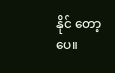နိုင် တော့ပေ။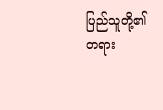ပြည်သူတို့၏ တရား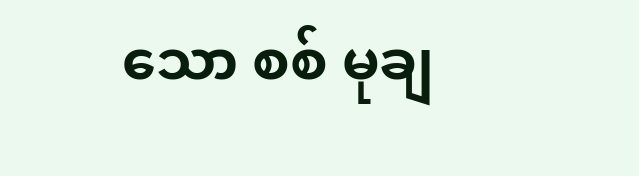သော စစ် မုချ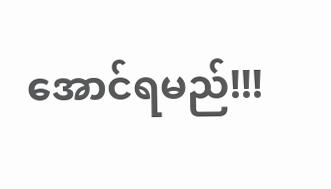အောင်ရမည်!!!